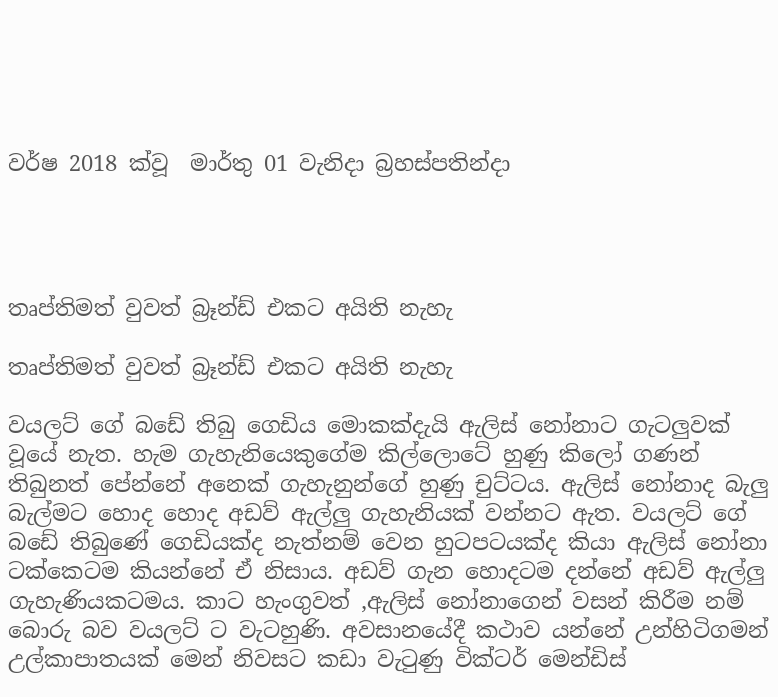වර්ෂ 2018 ක්වූ  මාර්තු 01 වැනිදා බ්‍රහස්පතින්දා




තෘප්තිමත් වුවත් බ්‍රෑන්ඩ් එකට අයිති නැහැ

තෘප්තිමත් වුවත් බ්‍රෑන්ඩ් එකට අයිති නැහැ

වයලට් ගේ බඩේ තිබු ගෙඩිය මොකක්දැයි ඇලිස් නෝනාට ගැටලුවක් වූයේ නැත. හැම ගැහැනියෙකුගේම කිල්ලොටේ හුණු කිලෝ ගණන් තිබුනත් පේන්නේ අනෙක් ගැහැනුන්ගේ හුණු චුට්ටය. ඇලිස් නෝනාද බැලු බැල්මට හොද හොද අඩව් ඇල්ලු ගැහැනියක් වන්නට ඇත. වයලට් ගේ බඩේ තිබුණේ ගෙඩියක්ද නැත්නම් වෙන හුටපටයක්ද කියා ඇලිස් නෝනා ටක්කෙටම කියන්නේ ඒ නිසාය. අඩව් ගැන හොදටම දන්නේ අඩව් ඇල්ලු ගැහැණියකටමය. කාට හැංගුවත් ,ඇලිස් නෝනාගෙන් වසන් කිරීම නම් බොරු බව වයලට් ට වැටහුණි. අවසානයේදී කථාව යන්නේ උන්හිටිගමන් උල්කාපාතයක් මෙන් නිවසට කඩා වැටුණු වික්ටර් මෙන්ඩිස්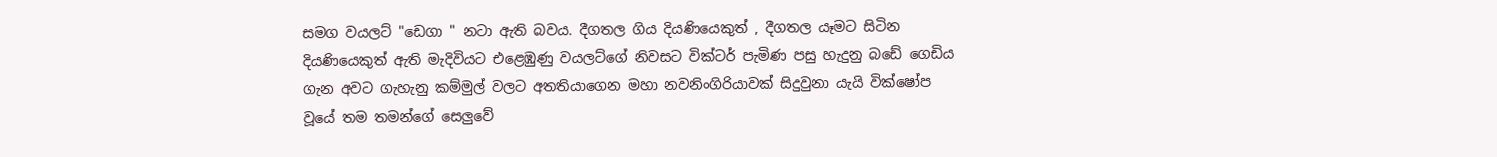සමග වයලට් "ඩෙගා " නටා ඇති බවය. දීගතල ගිය දියණියෙකුත් , දීගතල යෑමට සිටින දියණියෙකුත් ඇති මැදිවියට එළෙඹුණු වයලට්ගේ නිවසට වික්ටර් පැමිණ පසු හැදුනු බඩේ ගෙඩිය ගැන අවට ගැහැනු කම්මුල් වලට අතතියාගෙන මහා නවනිංගිරියාවක් සිදුවුනා යැයි වික්ෂෝප වූයේ තම තමන්ගේ සෙලුවේ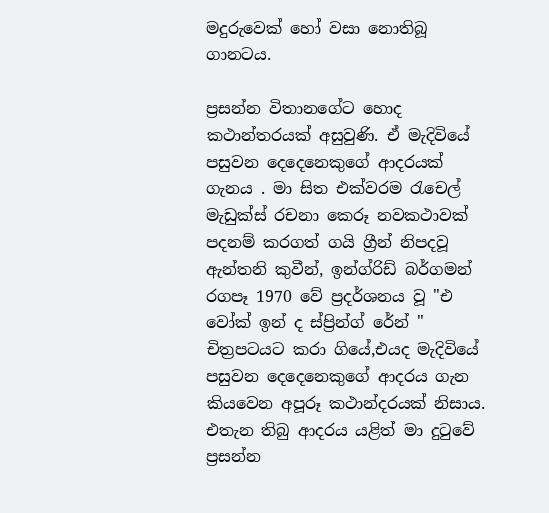මදුරුවෙක් හෝ වසා නොතිබූ ගානටය.

ප්‍රසන්න විතානගේට හොද කථාන්තරයක් අසුවුණි. ඒ මැදිවියේ පසුවන දෙදෙනෙකුගේ ආදරයක් ගැනය . මා සිත එක්වරම රැචෙල් මැඩුක්ස් රචනා කෙරූ නවකථාවක් පදනම් කරගත් ගයි ග්‍රීන් නිපදවූ ඇන්තනි කුවීන්, ඉන්ග්රිඩ් බර්ගමන් රගපෑ 1970 වේ ප්‍රදර්ශනය වූ "එ වෝක් ඉන් ද ස්ප්‍රින්ග් රේන් " චිත්‍රපටයට කරා ගියේ,එයද මැදිවියේ පසුවන දෙදෙනෙකුගේ ආදරය ගැන කියවෙන අපූරූ කථාන්දරයක් නිසාය. එතැන තිබු ආදරය යළිත් මා දුටුවේ ප්‍රසන්න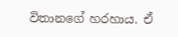විතානගේ හරහාය. ඒ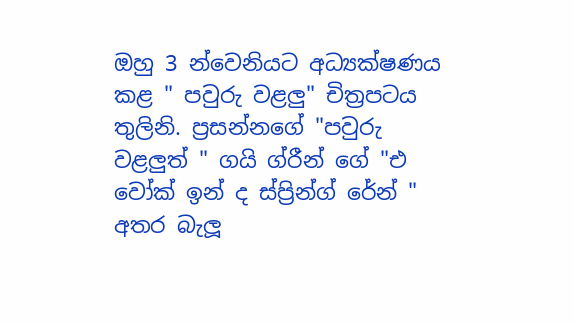ඔහු 3 න්වෙනියට අධ්‍යක්ෂණය කළ " පවුරු වළලු" චිත්‍රපටය තුලිනි. ප්‍රසන්නගේ "පවුරු වළලුත් " ගයි ග්රීන් ගේ "එ වෝක් ඉන් ද ස්ප්‍රින්ග් රේන් " අතර බැලූ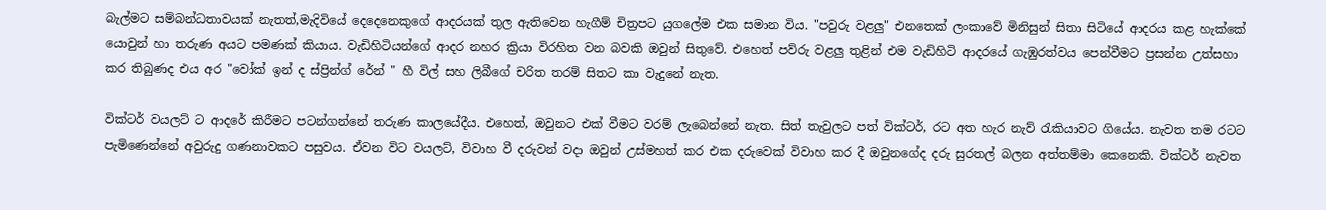බැල්මට සම්බන්ධතාවයක් නැතත්,මැදිවියේ දෙදෙනෙකුගේ ආදරයක් තුල ඇතිවෙන හැගීම් චිත්‍රපට යුගලේම එක සමාන විය. "පවුරු වළලු" එනතෙක් ලංකාවේ මිනිසුන් සිතා සිටියේ ආදරය කළ හැක්කේ යොවුන් හා තරුණ අයට පමණක් කියාය. වැඩිහිටියන්ගේ ආදර නහර ක්‍රියා විරහිත වන බවකි ඔවුන් සිතුවේ. එහෙත් පව්රු වළලු තුළින් එම වැඩිහිටි ආදරයේ ගැඹුරත්වය පෙන්වීමට ප්‍රසන්න උත්සහා කර තිබුණද එය අර "වෝක් ඉන් ද ස්ප්‍රින්ග් රේන් " හී විල් සහ ලිබීගේ චරිත තරම් සිතට කා වැදුනේ නැත.

වික්ටර් වයලට් ට ආදරේ කිරීමට පටන්ගන්නේ තරුණ කාලයේදීය. එහෙත්, ඔවුනට එක් වීමට වරම් ලැබෙන්නේ නැත. සිත් තැවුලට පත් වික්ටර්, රට අත හැර නැව් රැකියාවට ගියේය. නැවත තම රටට පැමිණෙන්නේ අවුරුදු ගණනාවකට පසුවය. ඒවන විට වයලට්, විවාහ වී දරුවන් වදා ඔවුන් උස්මහත් කර එක දරුවෙක් විවාහ කර දී ඔවුනගේද දරු සුරතල් බලන අත්තම්මා කෙනෙකි. වික්ටර් නැවත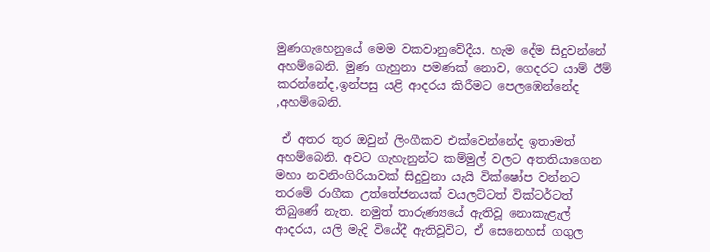මුණගැහෙනුයේ මෙම වකවානුවේදීය. හැම දේම සිදුවන්නේ අහම්බෙනි. මුණ ගැහුනා පමණක් නොව, ගෙදරට යාම් ඊම් කරන්නේද,ඉන්පසු යළි ආදරය කිරීමට පෙලඹෙන්නේද ,අහම්බෙනි.

 ඒ අතර තුර ඔවුන් ලිංගීකව එක්වෙන්නේද ඉතාමත් අහම්බෙනි. අවට ගැහැනුන්ට කම්මුල් වලට අතතියාගෙන මහා නවනිංගිරියාවක් සිදුවුනා යැයි වික්ෂෝප වන්නට තරමේ රාගීක උත්තේජනයක් වයලට්ටත් වික්ටර්ටත් තිබුණේ නැත. නමුත් තාරුණ්‍යයේ ඇතිවූ නොකැළැල් ආදරය, යලි මැදි වියේදී ඇතිවූවිට, ඒ සෙනෙහස් ගගුල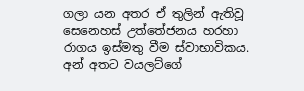ගලා යන අතර ඒ තුලින් ඇතිවූ සෙනෙහස් උත්තේජනය හරහා රාගය ඉස්මතු වීම ස්වාභාවිකය. අන් අතට වයලට්ගේ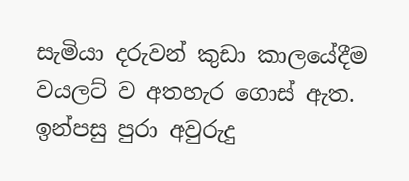සැමියා දරුවන් කුඩා කාලයේදීම වයලට් ව අතහැර ගොස් ඇත. ඉන්පසු පුරා අවුරුදු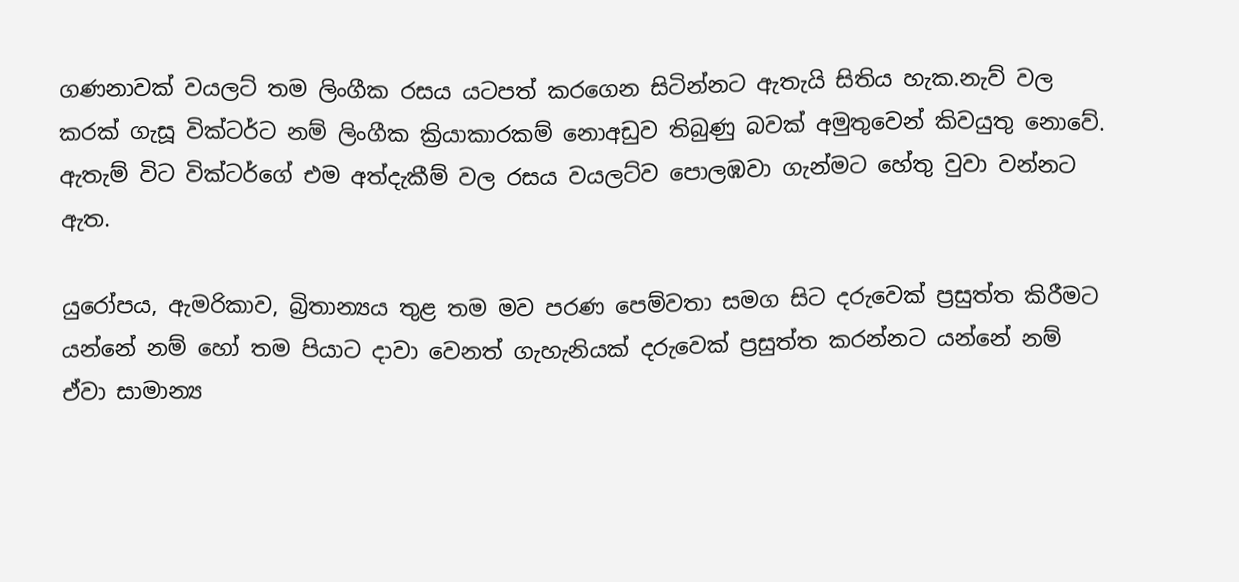ගණනාවක් වයලට් තම ලිංගීක රසය යටපත් කරගෙන සිටින්නට ඇතැයි සිතිය හැක.නැව් වල කරක් ගැසූ වික්ටර්ට නම් ලිංගීක ක්‍රියාකාරකම් නොඅඩුව තිබුණු බවක් අමුතුවෙන් කිවයුතු නොවේ. ඇතැම් විට වික්ටර්ගේ එම අත්දැකීම් වල රසය වයලට්ව පොලඹවා ගැන්මට හේතු වුවා වන්නට ඇත.

යුරෝපය, ඇමරිකාව, බ්‍රිතාන්‍යය තුළ තම මව පරණ පෙම්වතා සමග සිට දරුවෙක් ප්‍රසුත්ත කිරීමට යන්නේ නම් හෝ තම පියාට දාවා වෙනත් ගැහැනියක් දරුවෙක් ප්‍රසුත්ත කරන්නට යන්නේ නම් ඒවා සාමාන්‍ය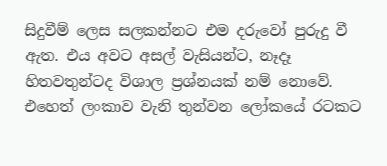සිදුවීම් ලෙස සලකන්නට එම දරුවෝ පුරුදු වී ඇත. එය අවට අසල් වැසියන්ට, නෑදෑ හිතවතුන්ටද විශාල ප්‍රශ්නයක් නම් නොවේ. එහෙත් ලංකාව වැනි තුන්වන ලෝකයේ රටකට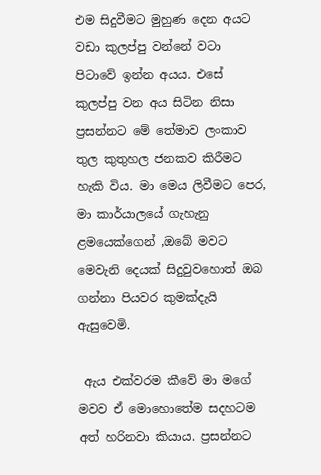එම සිදුවීමට මුහුණ දෙන අයට වඩා කුලප්පු වන්නේ වටා පිටාවේ ඉන්න අයය. එසේ කුලප්පු වන අය සිටින නිසා ප්‍රසන්නට මේ තේමාව ලංකාව තුල කුතුහල ජනකව කිරීමට හැකි විය. මා මෙය ලිවීමට පෙර, මා කාර්යාලයේ ගැහැනු ළමයෙක්ගෙන් ,ඔබේ මවට මෙවැනි දෙයක් සිදුවුවහොත් ඔබ ගන්නා පියවර කුමක්දැයි ඇසුවෙමි.

 ඇය එක්වරම කීවේ මා මගේ මවව ඒ මොහොතේම සදහටම අත් හරිනවා කියාය. ප්‍රසන්නට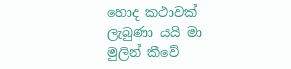හොද කථාවක් ලැබුණා යයි මා මුලින් කීවේ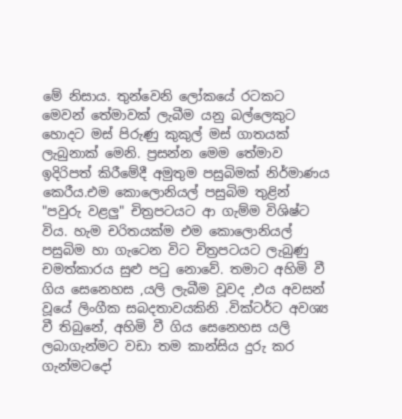මේ නිසාය. තුන්වෙනි ලෝකයේ රටකට මෙවන් තේමාවක් ලැබීම යනු බල්ලෙකුට හොදට මස් පිරුණු කුකුල් මස් ගාතයක් ලැබුනාක් මෙනි. ප්‍රසන්න මෙම තේමාව ඉදිරිපත් කිරීමේදී අමුතුම පසුබිමක් නිර්මාණය කෙරීය.එම කොලොනියල් පසුබිම තුළින් "පවුරු වළලු" චිත්‍රපටයට ආ ගැම්ම විශිෂ්ට විය. හැම චරිතයක්ම එම කොලොනියල් පසුබිම හා ගැටෙන විට චිත්‍රපටයට ලැබුණු චමත්කාරය සුළු පටු නොවේ. තමාට අහිමි වී ගිය සෙනෙහස ,යලි ලැබීම වූවද ,එය අවසන් වූයේ ලිංගීක සබදතාවයකිනි .වික්ටර්ට අවශ්‍ය වී තිබුනේ, අහිමි වී ගිය සෙනෙහස යලි ලබාගැන්මට වඩා තම කාන්සිය දුරු කර ගැන්මටදෝ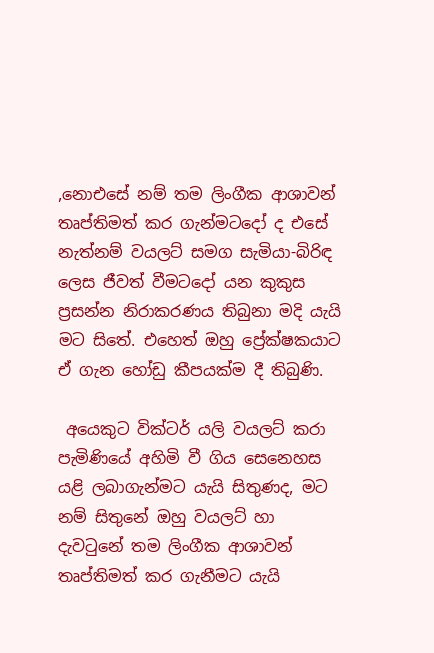,නොඑසේ නම් තම ලිංගීක ආශාවන් තෘප්තිමත් කර ගැන්මටදෝ ද එසේ නැත්නම් වයලට් සමග සැමියා-බිරිඳ ලෙස ජීවත් වීමටදෝ යන කුකුස ප්‍රසන්න නිරාකරණය තිබුනා මදි යැයි මට සිතේ. එහෙත් ඔහු ප්‍රේක්ෂකයාට ඒ ගැන හෝඩු කීපයක්ම දී තිබුණි.

 අයෙකුට වික්ටර් යලි වයලට් කරා පැමිණියේ අහිමි වී ගිය සෙනෙහස යළි ලබාගැන්මට යැයි සිතුණද, මට නම් සිතුනේ ඔහු වයලට් හා දැවටුනේ තම ලිංගීක ආශාවන් තෘප්තිමත් කර ගැනීමට යැයි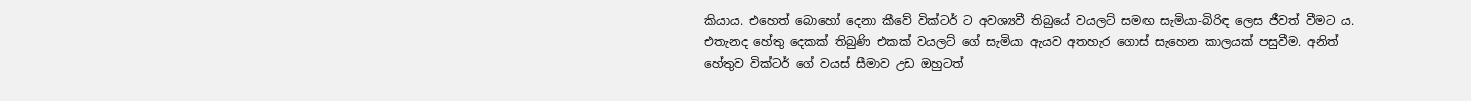කියාය. එහෙත් බොහෝ දෙනා කීවේ වික්ටර් ට අවශ්‍යවී තිබුයේ වයලට් සමඟ සැමියා-බිරිඳ ලෙස ජීවත් වීමට ය. එතැනද හේතු දෙකක් තිබුණි එකක් වයලට් ගේ සැමියා ඇයව අතහැර ගොස් සැහෙන කාලයක් පසුවීම. අනිත් හේතුව වික්ටර් ගේ වයස් සීමාව උඩ ඔහුටත්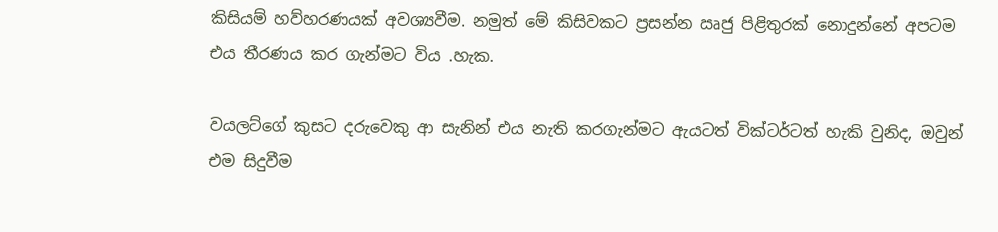කිසියම් හව්හරණයක් අවශ්‍යවීම. නමුත් මේ කිසිවකට ප්‍රසන්න ඍජු පිළිතුරක් නොදුන්නේ අපටම එය තීරණය කර ගැන්මට විය .හැක.

වයලට්ගේ කුසට දරුවෙකු ආ සැනින් එය නැති කරගැන්මට ඇයටත් වික්ටර්ටත් හැකි වුනිද, ඔවුන් එම සිදුවීම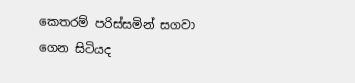කෙතරම් පරිස්සමින් සගවා ගෙන සිටියද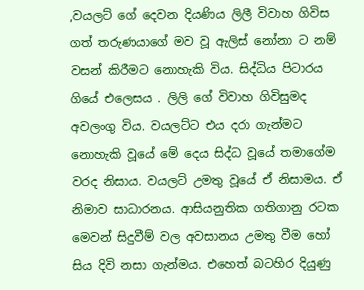,වයලට් ගේ දෙවන දියණිය ලිලී විවාහ ගිවිස ගත් තරුණයාගේ මව වූ ඇලිස් නෝනා ට නම් වසන් කිරීමට නොහැකි විය. සිද්ධිය පිටාරය ගියේ එලෙසය . ලිලි ගේ විවාහ ගිවිසුමද අවලංගු විය. වයලට්ට එය දරා ගැන්මට නොහැකි වූයේ මේ දෙය සිද්ධ වූයේ තමාගේම වරද නිසාය. වයලට් උමතු වූයේ ඒ නිසාමය. ඒ නිමාව සාධාරනය. ආසියනුතික ගතිගානු රටක මෙවන් සිදුවීම් වල අවසානය උමතු වීම හෝ සිය දිවි නසා ගැන්මය. එහෙත් බටහිර දියුණු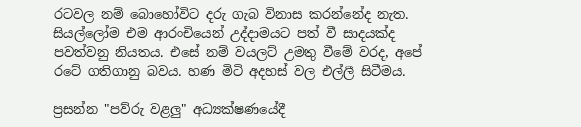රටවල නම් බොහෝවිට දරු ගැබ විනාස කරන්නේද නැත. සියල්ලෝම එම ආරංචියෙන් උද්දාමයට පත් වී සාදයක්ද පවත්වනු නියතය. එසේ නම් වයලට් උමතු වීමේ වරද, අපේ රටේ ගතිගානු බවය. හණ මිටි අදහස් වල එල්ලී සිටීමය.

ප්‍රසන්න "පව්රු වළලු" අධ්‍යක්ෂණයේදී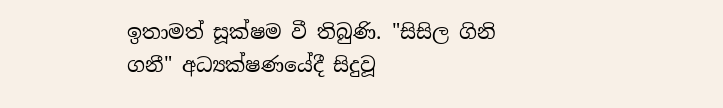ඉතාමත් සූක්ෂම වී තිබුණි. "සිසිල ගිනි ගනී" අධ්‍යක්ෂණයේදී සිදුවූ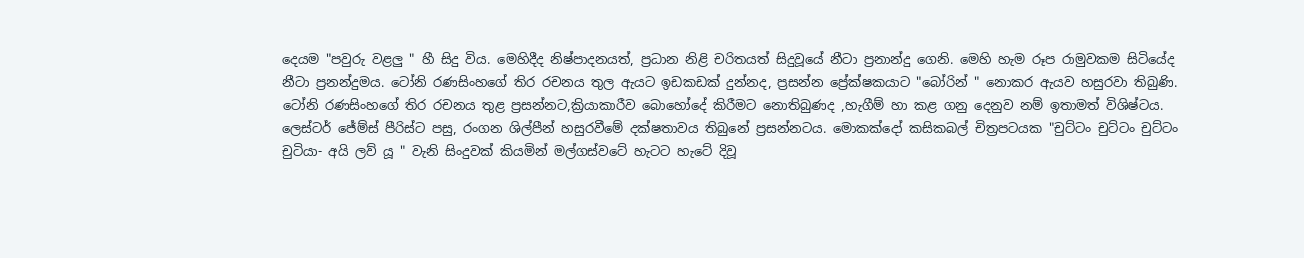දෙයම "පවුරු වළලු " හී සිදු විය. මෙහිදීද නිෂ්පාදනයත්, ප්‍රධාන නිළි චරිතයත් සිදුවූයේ නීටා ප්‍රනාන්දු ගෙනි. මෙහි හැම රූප රාමුවකම සිටියේද නීටා ප්‍රනන්දුමය. ටෝනි රණසිංහගේ තිර රචනය තුල ඇයට ඉඩකඩක් දුන්නද, ප්‍රසන්න ප්‍රේක්ෂකයාට "බෝරින් " නොකර ඇයව හසුරවා තිබුණි. ටෝනි රණසිංහගේ තිර රචනය තුළ ප්‍රසන්නට,ක්‍රියාකාරීව බොහෝදේ කිරීමට නොතිබුණද ,හැගීම් හා කළ ගනු දෙනුව නම් ඉතාමත් විශිෂ්ටය. ලෙස්ටර් ජේම්ස් පීරිස්ට පසු, රංගන ශිල්පීන් හසුරවීමේ දක්ෂතාවය තිබුනේ ප්‍රසන්නටය. මොකක්දෝ කසිකබල් චිත්‍රපටයක "චුට්ටං චුට්ටං චුට්ටං චුටියා- අයි ලව් යූ " වැනි සිංදුවක් කියමින් මල්ගස්වටේ හැටට හැටේ දිවූ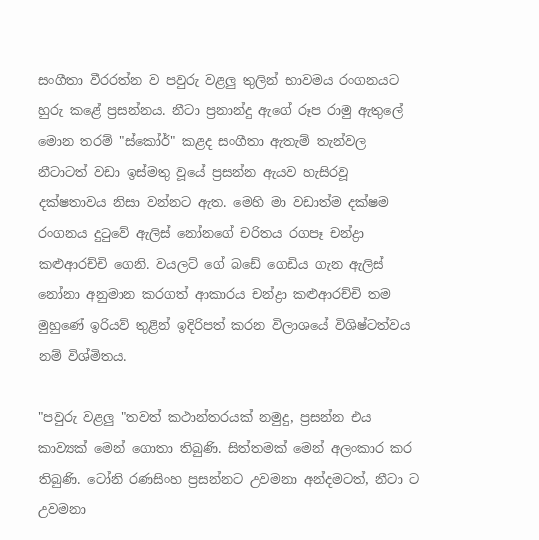සංගීතා වීරරත්න ව පවුරු වළලු තුලින් භාවමය රංගනයට හුරු කළේ ප්‍රසන්නය. නීටා ප්‍රනාන්දු ඇගේ රූප රාමු ඇතුලේ මොන තරම් "ස්කෝර්" කළද සංගීතා ඇතැම් තැන්වල නීටාටත් වඩා ඉස්මතු වූයේ ප්‍රසන්න ඇයව හැසිරවූ දක්ෂතාවය නිසා වන්නට ඇත. මෙහි මා වඩාත්ම දක්ෂම රංගනය දුටුවේ ඇලිස් නෝනගේ චරිතය රගපෑ චන්ද්‍රා කළුආරච්චි ගෙනි. වයලට් ගේ බඩේ ගෙඩිය ගැන ඇලිස් නෝනා අනුමාන කරගත් ආකාරය චන්ද්‍රා කළුආරච්චි තම මුහුණේ ඉරියව් තුළින් ඉදිරිපත් කරන විලාශයේ විශිෂ්ටත්වය නම් විශ්මිතය.

"පවුරු වළලු "තවත් කථාන්තරයක් නමුදු, ප්‍රසන්න එය කාව්‍යක් මෙන් ගොතා තිබුණි. සිත්තමක් මෙන් අලංකාර කර තිබුණි. ටෝනි රණසිංහ ප්‍රසන්නට උවමනා අන්දමටත්, නීටා ට උවමනා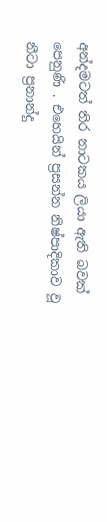අන්දමටත් තිර නාටකය ලියා ඇති බවක් පෙනුණි . එහෙයින් ප්‍රසන්න නිෂ්පාදිකාව වූ නීටා ප්‍රනාන්දු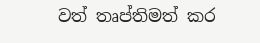වත් තෘප්තිමත් කර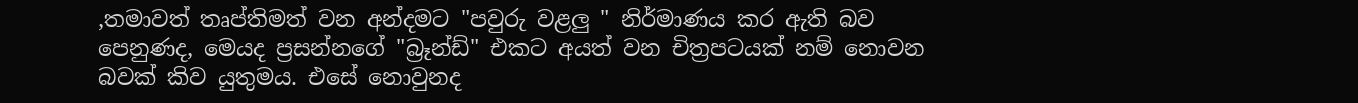,තමාවත් තෘප්තිමත් වන අන්දමට "පවුරු වළලු " නිර්මාණය කර ඇති බව පෙනුණද, මෙයද ප්‍රසන්නගේ "බ්‍රෑන්ඩ්" එකට අයත් වන චිත්‍රපටයක් නම් නොවන බවක් කිව යුතුමය. එසේ නොවුනද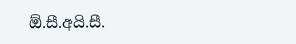ඕ.සී.අයි.සී.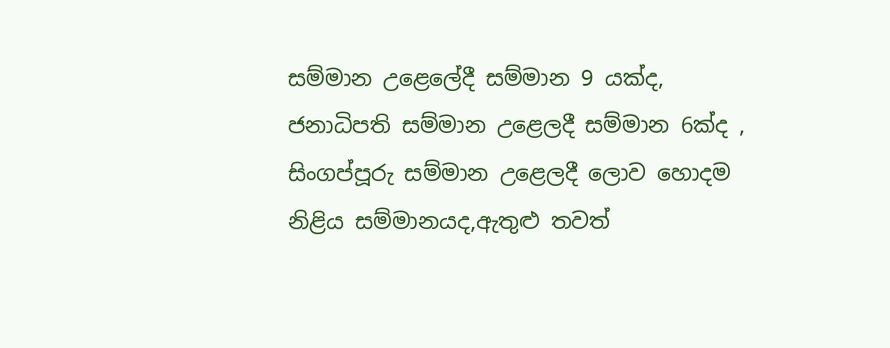සම්මාන උළෙලේදී සම්මාන 9 යක්ද, ජනාධිපති සම්මාන උළෙලදී සම්මාන 6ක්ද , සිංගප්පූරු සම්මාන උළෙලදී ලොව හොදම නිළිය සම්මානයද,ඇතුළු තවත්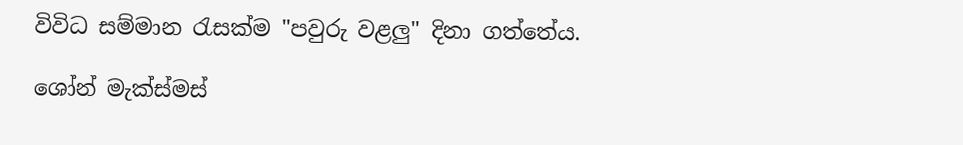විවිධ සම්මාන රැසක්ම "පවුරු වළලු" දිනා ගත්තේය.

ශෝන් මැක්ස්මස්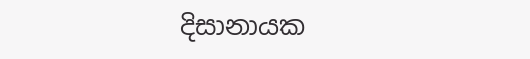දිසානායක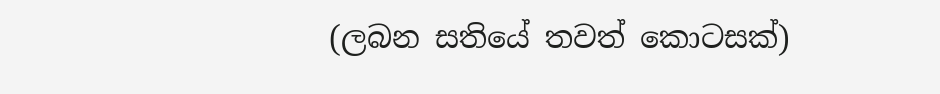(ලබන සතියේ තවත් කොටසක්)